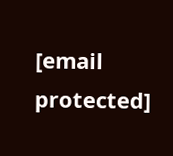[email protected]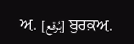ਅ਼. [بُرقع] ਬੁਰਕ਼ਅ਼.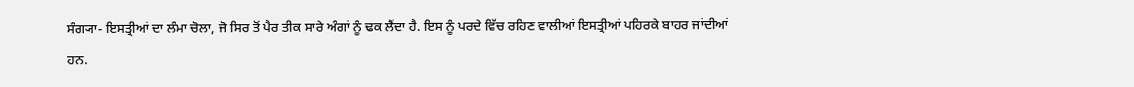ਸੰਗ੍ਯਾ- ਇਸਤ੍ਰੀਆਂ ਦਾ ਲੰਮਾ ਚੋਲਾ, ਜੋ ਸਿਰ ਤੋਂ ਪੈਰ ਤੀਕ ਸਾਰੇ ਅੰਗਾਂ ਨੂੰ ਢਕ ਲੈਂਦਾ ਹੈ. ਇਸ ਨੂੰ ਪਰਦੇ ਵਿੱਚ ਰਹਿਣ ਵਾਲੀਆਂ ਇਸਤ੍ਰੀਆਂ ਪਹਿਰਕੇ ਬਾਹਰ ਜਾਂਦੀਆਂ ਹਨ.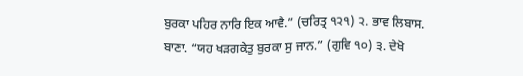ਬੁਰਕਾ ਪਹਿਰ ਨਾਰਿ ਇਕ ਆਵੈ.” (ਚਰਿਤ੍ਰ ੧੨੧) ੨. ਭਾਵ ਲਿਬਾਸ. ਬਾਣਾ. “ਯਹ ਖੜਗਕੇਤੁ ਬੁਰਕਾ ਸੁ ਜਾਨ.” (ਗੁਵਿ ੧੦) ੩. ਦੇਖੋ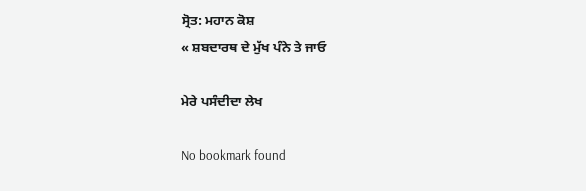ਸ੍ਰੋਤ: ਮਹਾਨ ਕੋਸ਼
« ਸ਼ਬਦਾਰਥ ਦੇ ਮੁੱਖ ਪੰਨੇ ਤੇ ਜਾਓ

ਮੇਰੇ ਪਸੰਦੀਦਾ ਲੇਖ

No bookmark found